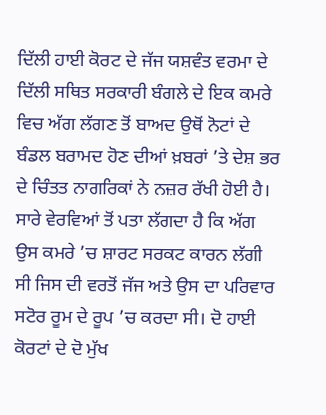ਦਿੱਲੀ ਹਾਈ ਕੋਰਟ ਦੇ ਜੱਜ ਯਸ਼ਵੰਤ ਵਰਮਾ ਦੇ ਦਿੱਲੀ ਸਥਿਤ ਸਰਕਾਰੀ ਬੰਗਲੇ ਦੇ ਇਕ ਕਮਰੇ ਵਿਚ ਅੱਗ ਲੱਗਣ ਤੋਂ ਬਾਅਦ ਉਥੋਂ ਨੋਟਾਂ ਦੇ ਬੰਡਲ ਬਰਾਮਦ ਹੋਣ ਦੀਆਂ ਖ਼ਬਰਾਂ ’ਤੇ ਦੇਸ਼ ਭਰ ਦੇ ਚਿੰਤਤ ਨਾਗਰਿਕਾਂ ਨੇ ਨਜ਼ਰ ਰੱਖੀ ਹੋਈ ਹੈ। ਸਾਰੇ ਵੇਰਵਿਆਂ ਤੋਂ ਪਤਾ ਲੱਗਦਾ ਹੈ ਕਿ ਅੱਗ ਉਸ ਕਮਰੇ ’ਚ ਸ਼ਾਰਟ ਸਰਕਟ ਕਾਰਨ ਲੱਗੀ ਸੀ ਜਿਸ ਦੀ ਵਰਤੋਂ ਜੱਜ ਅਤੇ ਉਸ ਦਾ ਪਰਿਵਾਰ ਸਟੋਰ ਰੂਮ ਦੇ ਰੂਪ ’ਚ ਕਰਦਾ ਸੀ। ਦੋ ਹਾਈ ਕੋਰਟਾਂ ਦੇ ਦੋ ਮੁੱਖ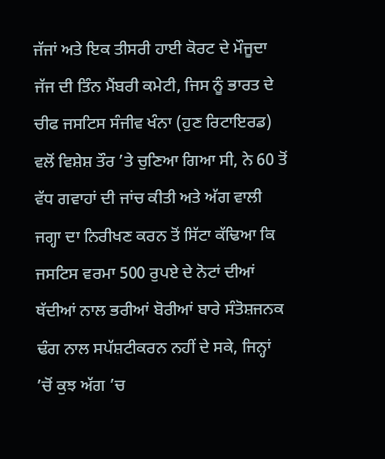ਜੱਜਾਂ ਅਤੇ ਇਕ ਤੀਸਰੀ ਹਾਈ ਕੋਰਟ ਦੇ ਮੌਜੂਦਾ ਜੱਜ ਦੀ ਤਿੰਨ ਮੈਂਬਰੀ ਕਮੇਟੀ, ਜਿਸ ਨੂੰ ਭਾਰਤ ਦੇ ਚੀਫ ਜਸਟਿਸ ਸੰਜੀਵ ਖੰਨਾ (ਹੁਣ ਰਿਟਾਇਰਡ) ਵਲੋਂ ਵਿਸ਼ੇਸ਼ ਤੌਰ ’ਤੇ ਚੁਣਿਆ ਗਿਆ ਸੀ, ਨੇ 60 ਤੋਂ ਵੱਧ ਗਵਾਹਾਂ ਦੀ ਜਾਂਚ ਕੀਤੀ ਅਤੇ ਅੱਗ ਵਾਲੀ ਜਗ੍ਹਾ ਦਾ ਨਿਰੀਖਣ ਕਰਨ ਤੋਂ ਸਿੱਟਾ ਕੱਢਿਆ ਕਿ ਜਸਟਿਸ ਵਰਮਾ 500 ਰੁਪਏ ਦੇ ਨੋਟਾਂ ਦੀਆਂ ਥੱਦੀਆਂ ਨਾਲ ਭਰੀਆਂ ਬੋਰੀਆਂ ਬਾਰੇ ਸੰਤੋਸ਼ਜਨਕ ਢੰਗ ਨਾਲ ਸਪੱਸ਼ਟੀਕਰਨ ਨਹੀਂ ਦੇ ਸਕੇ, ਜਿਨ੍ਹਾਂ ’ਚੋਂ ਕੁਝ ਅੱਗ ’ਚ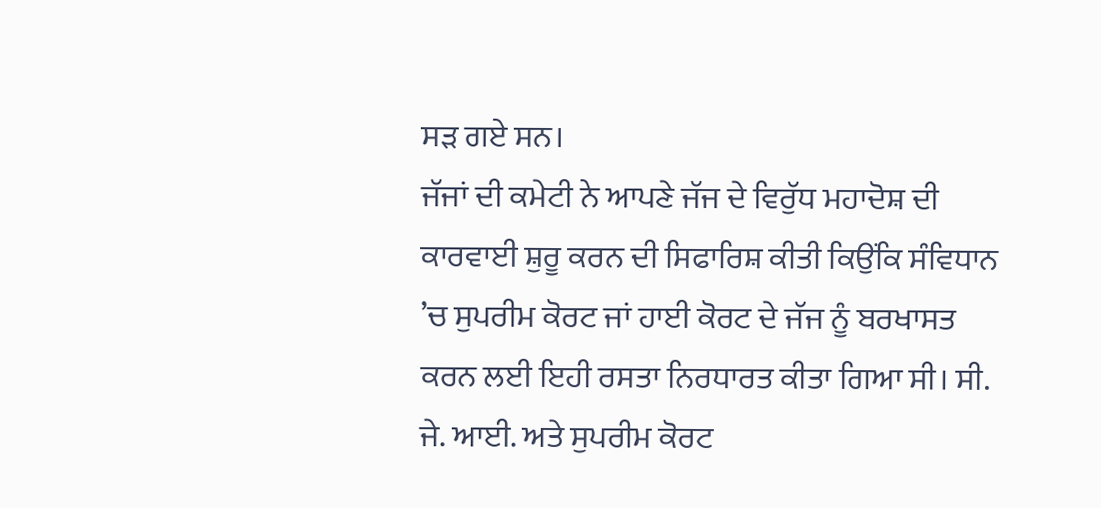ਸੜ ਗਏ ਸਨ।
ਜੱਜਾਂ ਦੀ ਕਮੇਟੀ ਨੇ ਆਪਣੇ ਜੱਜ ਦੇ ਵਿਰੁੱਧ ਮਹਾਦੋਸ਼ ਦੀ ਕਾਰਵਾਈ ਸ਼ੁਰੂ ਕਰਨ ਦੀ ਸਿਫਾਰਿਸ਼ ਕੀਤੀ ਕਿਉਂਕਿ ਸੰਵਿਧਾਨ ’ਚ ਸੁਪਰੀਮ ਕੋਰਟ ਜਾਂ ਹਾਈ ਕੋਰਟ ਦੇ ਜੱਜ ਨੂੰ ਬਰਖਾਸਤ ਕਰਨ ਲਈ ਇਹੀ ਰਸਤਾ ਨਿਰਧਾਰਤ ਕੀਤਾ ਗਿਆ ਸੀ। ਸੀ. ਜੇ. ਆਈ. ਅਤੇ ਸੁਪਰੀਮ ਕੋਰਟ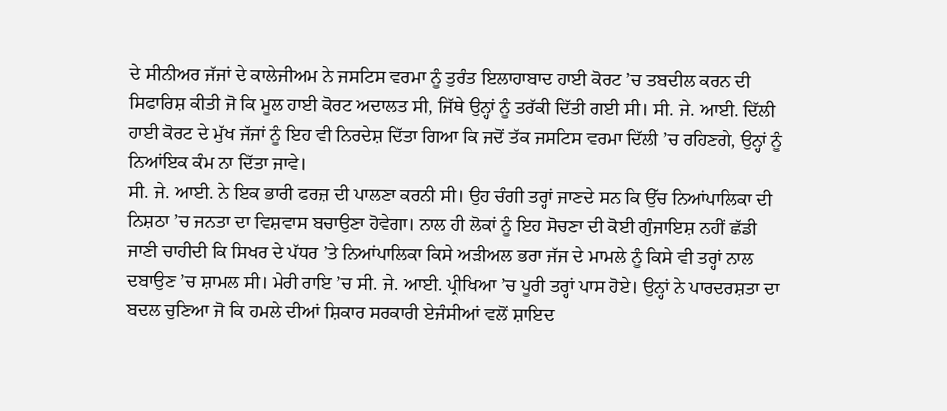ਦੇ ਸੀਨੀਅਰ ਜੱਜਾਂ ਦੇ ਕਾਲੇਜੀਅਮ ਨੇ ਜਸਟਿਸ ਵਰਮਾ ਨੂੰ ਤੁਰੰਤ ਇਲਾਹਾਬਾਦ ਹਾਈ ਕੋਰਟ ’ਚ ਤਬਦੀਲ ਕਰਨ ਦੀ ਸਿਫਾਰਿਸ਼ ਕੀਤੀ ਜੋ ਕਿ ਮੂਲ ਹਾਈ ਕੋਰਟ ਅਦਾਲਤ ਸੀ, ਜਿੱਥੇ ਉਨ੍ਹਾਂ ਨੂੰ ਤਰੱਕੀ ਦਿੱਤੀ ਗਈ ਸੀ। ਸੀ. ਜੇ. ਆਈ. ਦਿੱਲੀ ਹਾਈ ਕੋਰਟ ਦੇ ਮੁੱਖ ਜੱਜਾਂ ਨੂੰ ਇਹ ਵੀ ਨਿਰਦੇਸ਼ ਦਿੱਤਾ ਗਿਆ ਕਿ ਜਦੋਂ ਤੱਕ ਜਸਟਿਸ ਵਰਮਾ ਦਿੱਲੀ ’ਚ ਰਹਿਣਗੇ, ਉਨ੍ਹਾਂ ਨੂੰ ਨਿਆਂਇਕ ਕੰਮ ਨਾ ਦਿੱਤਾ ਜਾਵੇ।
ਸੀ. ਜੇ. ਆਈ. ਨੇ ਇਕ ਭਾਰੀ ਫਰਜ਼ ਦੀ ਪਾਲਣਾ ਕਰਨੀ ਸੀ। ਉਹ ਚੰਗੀ ਤਰ੍ਹਾਂ ਜਾਣਦੇ ਸਨ ਕਿ ਉੱਚ ਨਿਆਂਪਾਲਿਕਾ ਦੀ ਨਿਸ਼ਠਾ ’ਚ ਜਨਤਾ ਦਾ ਵਿਸ਼ਵਾਸ ਬਚਾਉਣਾ ਹੋਵੇਗਾ। ਨਾਲ ਹੀ ਲੋਕਾਂ ਨੂੰ ਇਹ ਸੋਚਣਾ ਦੀ ਕੋਈ ਗੁੰਜਾਇਸ਼ ਨਹੀਂ ਛੱਡੀ ਜਾਣੀ ਚਾਹੀਦੀ ਕਿ ਸਿਖਰ ਦੇ ਪੱਧਰ ’ਤੇ ਨਿਆਂਪਾਲਿਕਾ ਕਿਸੇ ਅੜੀਅਲ ਭਰਾ ਜੱਜ ਦੇ ਮਾਮਲੇ ਨੂੰ ਕਿਸੇ ਵੀ ਤਰ੍ਹਾਂ ਨਾਲ ਦਬਾਉਣ ’ਚ ਸ਼ਾਮਲ ਸੀ। ਮੇਰੀ ਰਾਇ ’ਚ ਸੀ. ਜੇ. ਆਈ. ਪ੍ਰੀਖਿਆ ’ਚ ਪੂਰੀ ਤਰ੍ਹਾਂ ਪਾਸ ਹੋਏ। ਉਨ੍ਹਾਂ ਨੇ ਪਾਰਦਰਸ਼ਤਾ ਦਾ ਬਦਲ ਚੁਣਿਆ ਜੋ ਕਿ ਹਮਲੇ ਦੀਆਂ ਸ਼ਿਕਾਰ ਸਰਕਾਰੀ ਏਜੰਸੀਆਂ ਵਲੋਂ ਸ਼ਾਇਦ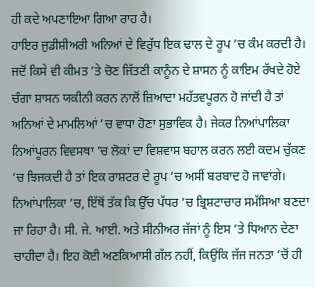ਹੀ ਕਦੇ ਅਪਣਾਇਆ ਗਿਆ ਰਾਹ ਹੈ।
ਹਾਇਰ ਜੁਡੀਸ਼ੀਅਰੀ ਅਨਿਆਂ ਦੇ ਵਿਰੁੱਧ ਇਕ ਢਾਲ ਦੇ ਰੂਪ ’ਚ ਕੰਮ ਕਰਦੀ ਹੈ। ਜਦੋਂ ਕਿਸੇ ਵੀ ਕੀਮਤ ’ਤੇ ਚੋਣ ਜਿੱਤਣੀ ਕਾਨੂੰਨ ਦੇ ਸ਼ਾਸਨ ਨੂੰ ਕਾਇਮ ਰੱਖਦੇ ਹੋਏ ਚੰਗਾ ਸ਼ਾਸਨ ਯਕੀਨੀ ਕਰਨ ਨਾਲੋਂ ਜ਼ਿਆਦਾ ਮਹੱਤਵਪੂਰਨ ਹੋ ਜਾਂਦੀ ਹੈ ਤਾਂ ਅਨਿਆਂ ਦੇ ਮਾਮਲਿਆਂ ’ਚ ਵਾਧਾ ਹੋਣਾ ਸੁਭਾਵਿਕ ਹੈ। ਜੇਕਰ ਨਿਆਂਪਾਲਿਕਾ ਨਿਆਂਪੂਰਨ ਵਿਵਸਥਾ ’ਚ ਲੋਕਾਂ ਦਾ ਵਿਸ਼ਵਾਸ ਬਹਾਲ ਕਰਨ ਲਈ ਕਦਮ ਚੁੱਕਣ ’ਚ ਝਿਜਕਦੀ ਹੈ ਤਾਂ ਇਕ ਰਾਸ਼ਟਰ ਦੇ ਰੂਪ ’ਚ ਅਸੀਂ ਬਰਬਾਦ ਹੋ ਜਾਵਾਂਗੇ।
ਨਿਆਂਪਾਲਿਕਾ ’ਚ, ਇੱਥੋਂ ਤੱਕ ਕਿ ਉੱਚ ਪੱਧਰ ’ਚ ਭ੍ਰਿਸ਼ਟਾਚਾਰ ਸਮੱਸਿਆ ਬਣਦਾ ਜਾ ਰਿਹਾ ਹੈ। ਸੀ. ਜੇ. ਆਈ. ਅਤੇ ਸੀਨੀਅਰ ਜੱਜਾਂ ਨੂੰ ਇਸ ’ਤੇ ਧਿਆਨ ਦੇਣਾ ਚਾਹੀਦਾ ਹੈ। ਇਹ ਕੋਈ ਅਣਕਿਆਸੀ ਗੱਲ ਨਹੀਂ, ਕਿਉਂਕਿ ਜੱਜ ਜਨਤਾ ’ਚੋਂ ਹੀ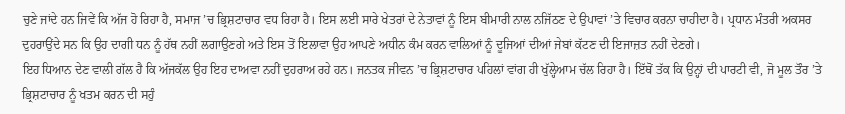ਚੁਣੇ ਜਾਂਦੇ ਹਨ ਜਿਵੇਂ ਕਿ ਅੱਜ ਹੋ ਰਿਹਾ ਹੈ, ਸਮਾਜ ’ਚ ਭ੍ਰਿਸ਼ਟਾਚਾਰ ਵਧ ਰਿਹਾ ਹੈ। ਇਸ ਲਈ ਸਾਰੇ ਖੇਤਰਾਂ ਦੇ ਨੇਤਾਵਾਂ ਨੂੰ ਇਸ ਬੀਮਾਰੀ ਨਾਲ ਨਜਿੱਠਣ ਦੇ ਉਪਾਵਾਂ ’ਤੇ ਵਿਚਾਰ ਕਰਨਾ ਚਾਹੀਦਾ ਹੈ। ਪ੍ਰਧਾਨ ਮੰਤਰੀ ਅਕਸਰ ਦੁਹਰਾਉਂਦੇ ਸਨ ਕਿ ਉਹ ਦਾਗੀ ਧਨ ਨੂੰ ਹੱਥ ਨਹੀਂ ਲਗਾਉਣਗੇ ਅਤੇ ਇਸ ਤੋਂ ਇਲਾਵਾ ਉਹ ਆਪਣੇ ਅਧੀਨ ਕੰਮ ਕਰਨ ਵਾਲਿਆਂ ਨੂੰ ਦੂਜਿਆਂ ਦੀਆਂ ਜੇਬਾਂ ਕੱਟਣ ਦੀ ਇਜਾਜ਼ਤ ਨਹੀਂ ਦੇਣਗੇ।
ਇਹ ਧਿਆਨ ਦੇਣ ਵਾਲੀ ਗੱਲ ਹੈ ਕਿ ਅੱਜਕੱਲ ਉਹ ਇਹ ਦਾਅਵਾ ਨਹੀਂ ਦੁਹਰਾਅ ਰਹੇ ਹਨ। ਜਨਤਕ ਜੀਵਨ ’ਚ ਭ੍ਰਿਸ਼ਟਾਚਾਰ ਪਹਿਲਾਂ ਵਾਂਗ ਹੀ ਖੁੱਲ੍ਹੇਆਮ ਚੱਲ ਰਿਹਾ ਹੈ। ਇੱਥੋਂ ਤੱਕ ਕਿ ਉਨ੍ਹਾਂ ਦੀ ਪਾਰਟੀ ਵੀ, ਜੋ ਮੂਲ ਤੌਰ ’ਤੇ ਭ੍ਰਿਸ਼ਟਾਚਾਰ ਨੂੰ ਖਤਮ ਕਰਨ ਦੀ ਸਹੁੰ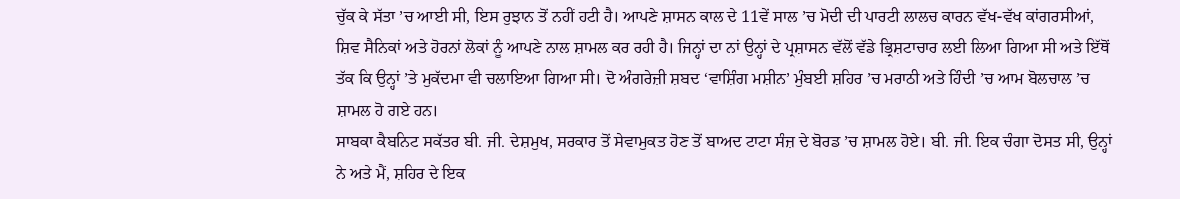ਚੁੱਕ ਕੇ ਸੱਤਾ ’ਚ ਆਈ ਸੀ, ਇਸ ਰੁਝਾਨ ਤੋਂ ਨਹੀਂ ਹਟੀ ਹੈ। ਆਪਣੇ ਸ਼ਾਸਨ ਕਾਲ ਦੇ 11ਵੇਂ ਸਾਲ ’ਚ ਮੋਦੀ ਦੀ ਪਾਰਟੀ ਲਾਲਚ ਕਾਰਨ ਵੱਖ-ਵੱਖ ਕਾਂਗਰਸੀਆਂ, ਸ਼ਿਵ ਸੈਨਿਕਾਂ ਅਤੇ ਹੋਰਨਾਂ ਲੋਕਾਂ ਨੂੰ ਆਪਣੇ ਨਾਲ ਸ਼ਾਮਲ ਕਰ ਰਹੀ ਹੈ। ਜਿਨ੍ਹਾਂ ਦਾ ਨਾਂ ਉਨ੍ਹਾਂ ਦੇ ਪ੍ਰਸ਼ਾਸਨ ਵੱਲੋਂ ਵੱਡੇ ਭ੍ਰਿਸ਼ਟਾਚਾਰ ਲਈ ਲਿਆ ਗਿਆ ਸੀ ਅਤੇ ਇੱਥੋਂ ਤੱਕ ਕਿ ਉਨ੍ਹਾਂ ’ਤੇ ਮੁਕੱਦਮਾ ਵੀ ਚਲਾਇਆ ਗਿਆ ਸੀ। ਦੋ ਅੰਗਰੇਜ਼ੀ ਸ਼ਬਦ ‘ਵਾਸ਼ਿੰਗ ਮਸ਼ੀਨ’ ਮੁੰਬਈ ਸ਼ਹਿਰ ’ਚ ਮਰਾਠੀ ਅਤੇ ਹਿੰਦੀ ’ਚ ਆਮ ਬੋਲਚਾਲ ’ਚ ਸ਼ਾਮਲ ਹੋ ਗਏ ਹਨ।
ਸਾਬਕਾ ਕੈਬਨਿਟ ਸਕੱਤਰ ਬੀ. ਜੀ. ਦੇਸ਼ਮੁਖ, ਸਰਕਾਰ ਤੋਂ ਸੇਵਾਮੁਕਤ ਹੋਣ ਤੋਂ ਬਾਅਦ ਟਾਟਾ ਸੰਜ਼ ਦੇ ਬੋਰਡ ’ਚ ਸ਼ਾਮਲ ਹੋਏ। ਬੀ. ਜੀ. ਇਕ ਚੰਗਾ ਦੋਸਤ ਸੀ, ਉਨ੍ਹਾਂ ਨੇ ਅਤੇ ਮੈਂ, ਸ਼ਹਿਰ ਦੇ ਇਕ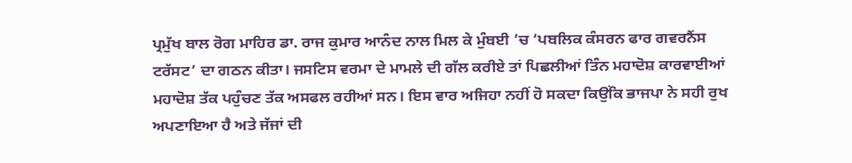ਪ੍ਰਮੁੱਖ ਬਾਲ ਰੋਗ ਮਾਹਿਰ ਡਾ. ਰਾਜ ਕੁਮਾਰ ਆਨੰਦ ਨਾਲ ਮਿਲ ਕੇ ਮੁੰਬਈ ’ਚ ‘ਪਬਲਿਕ ਕੰਸਰਨ ਫਾਰ ਗਵਰਨੈਂਸ ਟਰੱਸਟ’ ਦਾ ਗਠਨ ਕੀਤਾ। ਜਸਟਿਸ ਵਰਮਾ ਦੇ ਮਾਮਲੇ ਦੀ ਗੱਲ ਕਰੀਏ ਤਾਂ ਪਿਛਲੀਆਂ ਤਿੰਨ ਮਹਾਦੋਸ਼ ਕਾਰਵਾਈਆਂ ਮਹਾਦੋਸ਼ ਤੱਕ ਪਹੁੰਚਣ ਤੱਕ ਅਸਫਲ ਰਹੀਆਂ ਸਨ। ਇਸ ਵਾਰ ਅਜਿਹਾ ਨਹੀਂ ਹੋ ਸਕਦਾ ਕਿਉਂਕਿ ਭਾਜਪਾ ਨੇ ਸਹੀ ਰੁਖ ਅਪਣਾਇਆ ਹੈ ਅਤੇ ਜੱਜਾਂ ਦੀ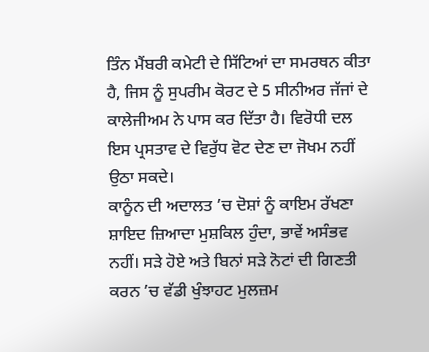ਤਿੰਨ ਮੈਂਬਰੀ ਕਮੇਟੀ ਦੇ ਸਿੱਟਿਆਂ ਦਾ ਸਮਰਥਨ ਕੀਤਾ ਹੈ, ਜਿਸ ਨੂੰ ਸੁਪਰੀਮ ਕੋਰਟ ਦੇ 5 ਸੀਨੀਅਰ ਜੱਜਾਂ ਦੇ ਕਾਲੇਜੀਅਮ ਨੇ ਪਾਸ ਕਰ ਦਿੱਤਾ ਹੈ। ਵਿਰੋਧੀ ਦਲ ਇਸ ਪ੍ਰਸਤਾਵ ਦੇ ਵਿਰੁੱਧ ਵੋਟ ਦੇਣ ਦਾ ਜੋਖਮ ਨਹੀਂ ਉਠਾ ਸਕਦੇ।
ਕਾਨੂੰਨ ਦੀ ਅਦਾਲਤ ’ਚ ਦੋਸ਼ਾਂ ਨੂੰ ਕਾਇਮ ਰੱਖਣਾ ਸ਼ਾਇਦ ਜ਼ਿਆਦਾ ਮੁਸ਼ਕਿਲ ਹੁੰਦਾ, ਭਾਵੇਂ ਅਸੰਭਵ ਨਹੀਂ। ਸੜੇ ਹੋਏ ਅਤੇ ਬਿਨਾਂ ਸੜੇ ਨੋਟਾਂ ਦੀ ਗਿਣਤੀ ਕਰਨ ’ਚ ਵੱਡੀ ਖੁੰਝਾਹਟ ਮੁਲਜ਼ਮ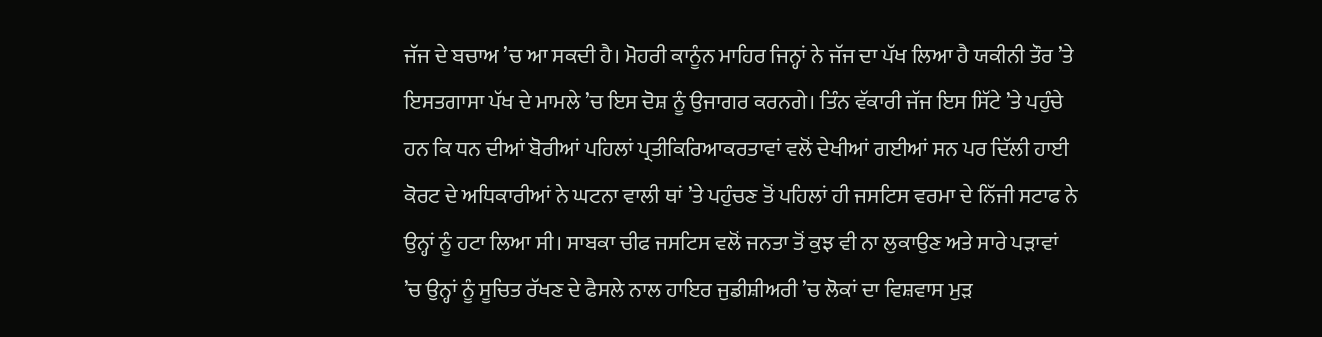ਜੱਜ ਦੇ ਬਚਾਅ ’ਚ ਆ ਸਕਦੀ ਹੈ। ਮੋਹਰੀ ਕਾਨੂੰਨ ਮਾਹਿਰ ਜਿਨ੍ਹਾਂ ਨੇ ਜੱਜ ਦਾ ਪੱਖ ਲਿਆ ਹੈ ਯਕੀਨੀ ਤੌਰ ’ਤੇ ਇਸਤਗਾਸਾ ਪੱਖ ਦੇ ਮਾਮਲੇ ’ਚ ਇਸ ਦੋਸ਼ ਨੂੰ ਉਜਾਗਰ ਕਰਨਗੇ। ਤਿੰਨ ਵੱਕਾਰੀ ਜੱਜ ਇਸ ਸਿੱਟੇ ’ਤੇ ਪਹੁੰਚੇ ਹਨ ਕਿ ਧਨ ਦੀਆਂ ਬੋਰੀਆਂ ਪਹਿਲਾਂ ਪ੍ਰਤੀਕਿਰਿਆਕਰਤਾਵਾਂ ਵਲੋਂ ਦੇਖੀਆਂ ਗਈਆਂ ਸਨ ਪਰ ਦਿੱਲੀ ਹਾਈ ਕੋਰਟ ਦੇ ਅਧਿਕਾਰੀਆਂ ਨੇ ਘਟਨਾ ਵਾਲੀ ਥਾਂ ’ਤੇ ਪਹੁੰਚਣ ਤੋਂ ਪਹਿਲਾਂ ਹੀ ਜਸਟਿਸ ਵਰਮਾ ਦੇ ਨਿੱਜੀ ਸਟਾਫ ਨੇ ਉਨ੍ਹਾਂ ਨੂੰ ਹਟਾ ਲਿਆ ਸੀ। ਸਾਬਕਾ ਚੀਫ ਜਸਟਿਸ ਵਲੋਂ ਜਨਤਾ ਤੋਂ ਕੁਝ ਵੀ ਨਾ ਲੁਕਾਉਣ ਅਤੇ ਸਾਰੇ ਪੜਾਵਾਂ ’ਚ ਉਨ੍ਹਾਂ ਨੂੰ ਸੂਚਿਤ ਰੱਖਣ ਦੇ ਫੈਸਲੇ ਨਾਲ ਹਾਇਰ ਜੁਡੀਸ਼ੀਅਰੀ ’ਚ ਲੋਕਾਂ ਦਾ ਵਿਸ਼ਵਾਸ ਮੁੜ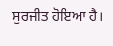ਸੁਰਜੀਤ ਹੋਇਆ ਹੈ।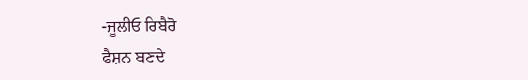-ਜੂਲੀਓ ਰਿਬੈਰੋ
ਫੈਸ਼ਨ ਬਣਦੇ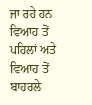ਜਾ ਰਹੇ ਹਨ ਵਿਆਹ ਤੋਂ ਪਹਿਲਾਂ ਅਤੇ ਵਿਆਹ ਤੋਂ ਬਾਹਰਲੇ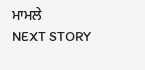ਮਾਮਲੇ
NEXT STORY